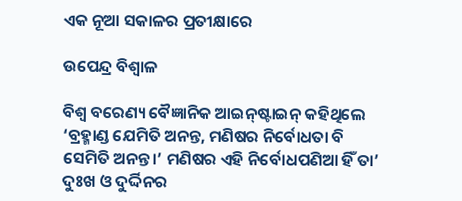ଏକ ନୂଆ ସକାଳର ପ୍ରତୀକ୍ଷାରେ

ଉପେନ୍ଦ୍ର ବିଶ୍ୱାଳ

ବିଶ୍ୱ ବରେଣ୍ୟ ବୈଜ୍ଞାନିକ ଆଇନ୍‌ଷ୍ଟାଇନ୍‌ କହିଥିଲେ ‘ବ୍ରହ୍ମାଣ୍ଡ ଯେମିତି ଅନନ୍ତ, ମଣିଷର ନିର୍ବୋଧତା ବି ସେମିତି ଅନନ୍ତ।’ ମଣିଷର ଏହି ନିର୍ବୋଧପଣିଆ ହିଁ ତା’ ଦୁଃଖ ଓ ଦୁର୍ଦ୍ଦିନର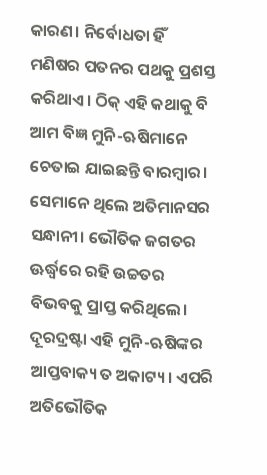କାରଣ। ନିର୍ବୋଧତା ହିଁ ମଣିଷର ପତନର ପଥକୁ ପ୍ରଶସ୍ତ କରିଥାଏ। ଠିକ୍‌ ଏହି କଥାକୁ ବି ଆମ ବିଜ୍ଞ ମୁନି-ଋଷିମାନେ ଚେତାଇ ଯାଇଛନ୍ତି ବାରମ୍ବାର। ସେମାନେ ଥିଲେ ଅତିମାନସର ସନ୍ଧାନୀ। ଭୌତିକ ଜଗତର ଊର୍ଦ୍ଧ୍ୱରେ ରହି ଉଚ୍ଚତର ବିଭବକୁ ପ୍ରାପ୍ତ କରିଥିଲେ। ଦୂରଦ୍ରଷ୍ଟା ଏହି ମୁନି-ଋଷିଙ୍କର ଆପ୍ତବାକ୍ୟ ତ ଅକାଟ୍ୟ। ଏପରି ଅତିଭୌତିକ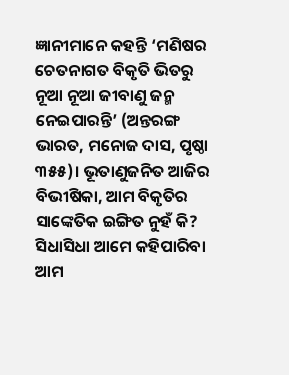ଜ୍ଞାନୀମାନେ କହନ୍ତି ‘ମଣିଷର ଚେତନାଗତ ବିକୃତି ଭିତରୁ ନୂଆ ନୂଆ ଜୀବାଣୁ ଜନ୍ମ ନେଇପାରନ୍ତି’ (ଅନ୍ତରଙ୍ଗ ଭାରତ, ମନୋଜ ଦାସ, ପୃଷ୍ଠା ୩୫୫)। ଭୂତାଣୁଜନିତ ଆଜିର ବିଭୀଷିକା, ଆମ ବିକୃତିର ସାଙ୍କେତିକ ଇଙ୍ଗିତ ନୁହଁ କି? ସିଧାସିଧା ଆମେ କହିପାରିବା ଆମ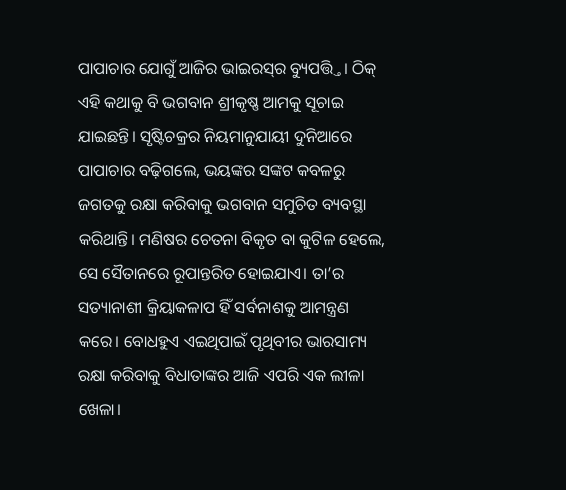ପାପାଚାର ଯୋଗୁଁ ଆଜିର ଭାଇରସ୍‌ର ବ୍ୟୁପତ୍ତ୍ତି। ଠିକ୍‌ ଏହି କଥାକୁ ବି ଭଗବାନ ଶ୍ରୀକୃଷ୍ଣ ଆମକୁ ସୂଚାଇ ଯାଇଛନ୍ତି। ସୃଷ୍ଟିଚକ୍ରର ନିୟମାନୁଯାୟୀ ଦୁନିଆରେ ପାପାଚାର ବଢ଼ିଗଲେ, ଭୟଙ୍କର ସଙ୍କଟ କବଳରୁ ଜଗତକୁ ରକ୍ଷା କରିବାକୁ ଭଗବାନ ସମୁଚିତ ବ୍ୟବସ୍ଥା କରିଥାନ୍ତି। ମଣିଷର ଚେତନା ବିକୃତ ବା କୁଟିଳ ହେଲେ, ସେ ସୈତାନରେ ରୂପାନ୍ତରିତ ହୋଇଯାଏ। ତା’ର ସତ୍ୟାନାଶୀ କ୍ରିୟାକଳାପ ହିଁ ସର୍ବନାଶକୁ ଆମନ୍ତ୍ରଣ କରେ। ବୋଧହୁଏ ଏଇଥିପାଇଁ ପୃଥିବୀର ଭାରସାମ୍ୟ ରକ୍ଷା କରିବାକୁ ବିଧାତାଙ୍କର ଆଜି ଏପରି ଏକ ଲୀଳା ଖେଳା।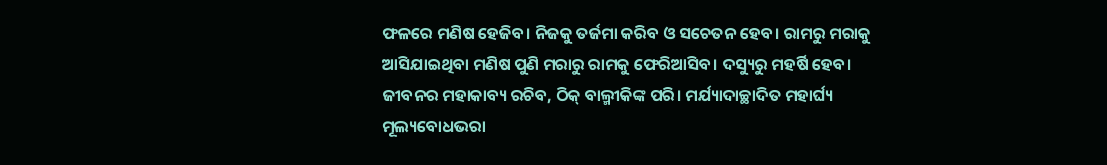ଫଳରେ ମଣିଷ ହେଜିବ। ନିଜକୁ ତର୍ଜମା କରିବ ଓ ସଚେତନ ହେବ। ରାମରୁ ମରାକୁ ଆସିଯାଇଥିବା ମଣିଷ ପୁଣି ମରାରୁ ରାମକୁ ଫେରିଆସିବ। ଦସ୍ୟୁରୁ ମହର୍ଷି ହେବ। ଜୀବନର ମହାକାବ୍ୟ ରଚିବ, ଠିକ୍‌ ବାଲ୍ମୀକିଙ୍କ ପରି। ମର୍ଯ୍ୟାଦାଚ୍ଛାଦିତ ମହାର୍ଘ୍ୟ ମୂଲ୍ୟବୋଧଭରା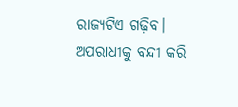ରାଜ୍ୟଟିଏ ଗଢ଼ିବ। ଅପରାଧୀକୁ ବନ୍ଦୀ କରି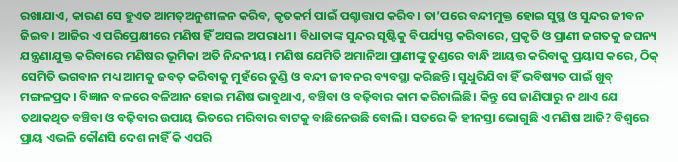ରଖାଯାଏ, କାରଣ ସେ ହୁଏତ ଆମତ୍ଅନୁଶୀଳନ କରିବ, କୃତକର୍ମ ପାଇଁ ପଶ୍ଚାତ୍ତାପ କରିବ। ତା’ପରେ ବନ୍ଦୀମୁକ୍ତ ହୋଇ ସୁସ୍ଥ ଓ ସୁନ୍ଦର ଜୀବନ ଜିଇବ। ଆଜିର ଏ ପରିପ୍ରେକ୍ଷୀରେ ମଣିଷ ହିଁ ଅସଲ ଅପରାଧୀ। ବିଧାତାଙ୍କ ସୁନ୍ଦର ସୃଷ୍ଟିକୁ ବିପର୍ଯ୍ୟସ୍ତ କରିବାରେ, ପ୍ରକୃତି ଓ ପ୍ରାଣୀ ଜଗତକୁ ଜଘନ୍ୟ ଯନ୍ତ୍ରଣାଯୁକ୍ତ କରିବାରେ ମଣିଷର ଭୂମିକା ଅତି ନିନ୍ଦନୀୟ। ମଣିଷ ଯେମିତି ଅମାନିଆ ପ୍ରାଣୀଙ୍କୁ ତୁଣ୍ଡରେ ବାନ୍ଧି ଆୟତ୍ତ କରିବାକୁ ପ୍ରୟାସ କରେ, ଠିକ୍‌ ସେମିତି ଭଗବାନ ମଧ୍ୟ ଆମକୁ ଜବତ୍‌ କରିବାକୁ ମୁହଁରେ ତୁଣ୍ଡି ଓ ବନ୍ଦୀ ଜୀବନର ବ୍ୟବସ୍ଥା କରିଛନ୍ତି। ସୁଧୁରିଯିବା ହିଁ ଭବିଷ୍ୟତ ପାଇଁ ଖୁବ୍‌ ମଙ୍ଗଳପ୍ରଦ। ବିଜ୍ଞାନ ବଳରେ ବଳିଆନ ହୋଇ ମଣିଷ ଭାବୁଥାଏ, ବଞ୍ଚିବା ଓ ବଢ଼ିବାର କାମ କରିଚାଲିଛି। କିନ୍ତୁ ସେ ଜାଣିପାରୁ ନ ଥାଏ ଯେ ତଥାକଥିତ ବଞ୍ଚିବା ଓ ବଢ଼ିବାର ଉପାୟ ଭିତରେ ମରିବାର ବାଟକୁ ବାଛିନେଉଛି ବୋଲି। ସତରେ କି ହୀନସ୍ତା ଭୋଗୁଛି ଏ ମଣିଷ ଆଜି? ବିଶ୍ୱରେ ପ୍ରାୟ ଏଭଳି କୌଣସି ଦେଶ ନାହିଁ କି ଏପରି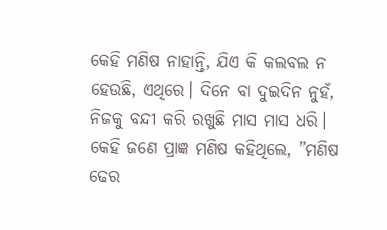କେହି ମଣିଷ ନାହାନ୍ତି, ଯିଏ କି କଲବଲ ନ ହେଉଛି, ଏଥିରେ। ଦିନେ ବା ଦୁଇଦିନ ନୁହଁ, ନିଜକୁ ବନ୍ଦୀ କରି ରଖୁଛି ମାସ ମାସ ଧରି।
କେହି ଜଣେ ପ୍ରାଜ୍ଞ ମଣିଷ କହିଥିଲେ, ”ମଣିଷ ଢେର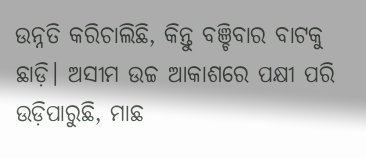ଉନ୍ନତି କରିଚାଲିଛି, କିନ୍ତୁ ବଞ୍ଚିବାର ବାଟକୁ ଛାଡ଼ି। ଅସୀମ ଉଚ୍ଚ ଆକାଶରେ ପକ୍ଷୀ ପରି ଉଡ଼ିପାରୁଛି, ମାଛ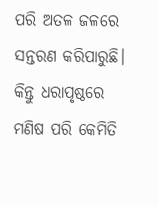ପରି ଅତଳ ଜଳରେ ସନ୍ତରଣ କରିପାରୁଛି। କିନ୍ତୁ ଧରାପୃଷ୍ଠରେ ମଣିଷ ପରି କେମିତି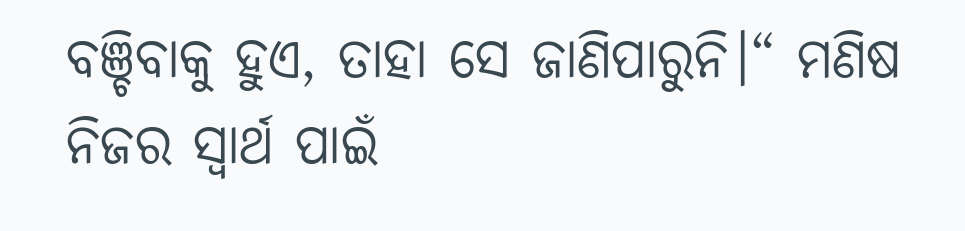ବଞ୍ଚିବାକୁ ହୁଏ, ତାହା ସେ ଜାଣିପାରୁନି।“ ମଣିଷ ନିଜର ସ୍ବାର୍ଥ ପାଇଁ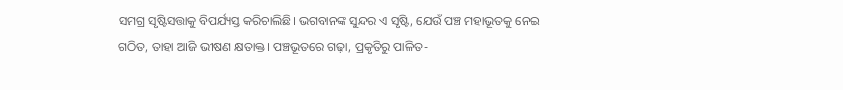ସମଗ୍ର ସୃଷ୍ଟିସତ୍ତାକୁ ବିପର୍ଯ୍ୟସ୍ତ କରିଚାଲିଛି। ଭଗବାନଙ୍କ ସୁନ୍ଦର ଏ ସୃଷ୍ଟି, ଯେଉଁ ପଞ୍ଚ ମହାଭୂତକୁ ନେଇ ଗଠିତ, ତାହା ଆଜି ଭୀଷଣ କ୍ଷତାକ୍ତ। ପଞ୍ଚଭୂତରେ ଗଢ଼ା, ପ୍ରକୃତିରୁ ପାଳିତ-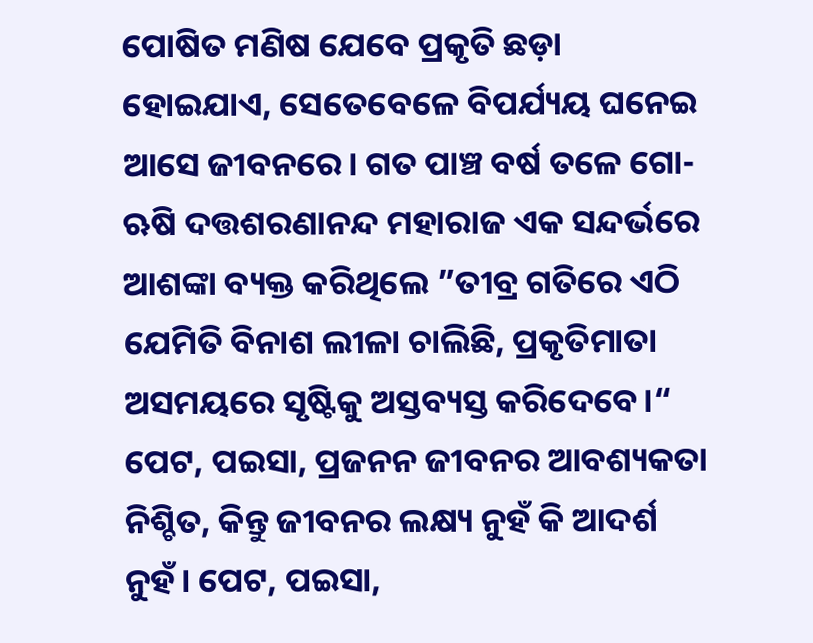ପୋଷିତ ମଣିଷ ଯେବେ ପ୍ରକୃତି ଛଡ଼ା ହୋଇଯାଏ, ସେତେବେଳେ ବିପର୍ଯ୍ୟୟ ଘନେଇ ଆସେ ଜୀବନରେ। ଗତ ପାଞ୍ଚ ବର୍ଷ ତଳେ ଗୋ-ଋଷି ଦତ୍ତଶରଣାନନ୍ଦ ମହାରାଜ ଏକ ସନ୍ଦର୍ଭରେ ଆଶଙ୍କା ବ୍ୟକ୍ତ କରିଥିଲେ ”ତୀବ୍ର ଗତିରେ ଏଠି ଯେମିତି ବିନାଶ ଲୀଳା ଚାଲିଛି, ପ୍ରକୃତିମାତା ଅସମୟରେ ସୃଷ୍ଟିକୁ ଅସ୍ତବ୍ୟସ୍ତ କରିଦେବେ।“ ପେଟ, ପଇସା, ପ୍ରଜନନ ଜୀବନର ଆବଶ୍ୟକତା ନିଶ୍ଚିତ, କିନ୍ତୁ ଜୀବନର ଲକ୍ଷ୍ୟ ନୁହଁ କି ଆଦର୍ଶ ନୁହଁ। ପେଟ, ପଇସା,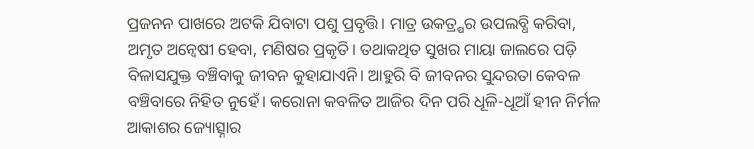ପ୍ରଜନନ ପାଖରେ ଅଟକି ଯିବାଟା ପଶୁ ପ୍ରବୃତ୍ତି। ମାତ୍ର ଉକତ୍ର୍ଷର ଉପଲବ୍ଧି କରିବା, ଅମୃତ ଅନ୍ବେଷୀ ହେବା, ମଣିଷର ପ୍ରକୃତି। ତଥାକଥିତ ସୁଖର ମାୟା ଜାଲରେ ପଡ଼ି ବିଳାସଯୁକ୍ତ ବଞ୍ଚିବାକୁ ଜୀବନ କୁହାଯାଏନି। ଆହୁରି ବି ଜୀବନର ସୁନ୍ଦରତା କେବଳ ବଞ୍ଚିବାରେ ନିହିତ ନୁହେଁ। କରୋନା କବଳିତ ଆଜିର ଦିନ ପରି ଧୂଳି-ଧୂଆଁ ହୀନ ନିର୍ମଳ ଆକାଶର ଜ୍ୟୋତ୍ସ୍ନାର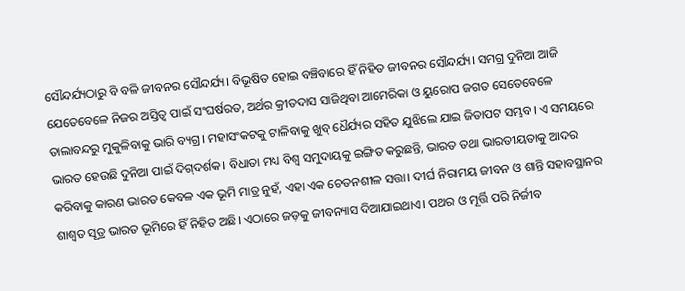ସୌନ୍ଦର୍ଯ୍ୟଠାରୁ ବି ବଳି ଜୀବନର ସୌନ୍ଦର୍ଯ୍ୟ। ବିଭୂଷିତ ହୋଇ ବଞ୍ଚିବାରେ ହିଁ ନିହିତ ଜୀବନର ସୌନ୍ଦର୍ଯ୍ୟ। ସମଗ୍ର ଦୁନିଆ ଆଜି ଯେତେବେଳେ ନିଜର ଅସ୍ତିତ୍ୱ ପାଇଁ ସଂଘର୍ଷରତ, ଅର୍ଥର କ୍ରୀତଦାସ ସାଜିଥିବା ଆମେରିକା ଓ ୟୁରୋପ ଜଗତ ସେତେବେଳେ ତାଲାବନ୍ଦରୁ ମୁକୁଳିବାକୁ ଭାରି ବ୍ୟଗ୍ର। ମହାସଂକଟକୁ ଟାଳିବାକୁ ଖୁବ୍‌ ଧୈର୍ଯ୍ୟର ସହିତ ଯୁଝିଲେ ଯାଇ ଜିତାପଟ ସମ୍ଭବ। ଏ ସମୟରେ ଭାରତ ହେଉଛି ଦୁନିଆ ପାଇଁ ଦିଗ୍‌ଦର୍ଶକ। ବିଧାତା ମଧ୍ୟ ବିଶ୍ୱ ସମୁଦାୟକୁ ଇଙ୍ଗିତ କରୁଛନ୍ତି, ଭାରତ ତଥା ଭାରତୀୟତାକୁ ଆଦର କରିବାକୁ କାରଣ ଭାରତ କେବଳ ଏକ ଭୂମି ମାତ୍ର ନୁହଁ, ଏହା ଏକ ଚେତନଶୀଳ ସତ୍ତା। ଦୀର୍ଘ ନିରାମୟ ଜୀବନ ଓ ଶାନ୍ତି ସହାବସ୍ଥାନର ଶାଶ୍ୱତ ସୂତ୍ର ଭାରତ ଭୂମିରେ ହିଁ ନିହିତ ଅଛି। ଏଠାରେ ଜଡ଼କୁ ଜୀବନ୍ୟାସ ଦିଆଯାଇଥାଏ। ପଥର ଓ ମୂର୍ତ୍ତି ପରି ନିର୍ଜୀବ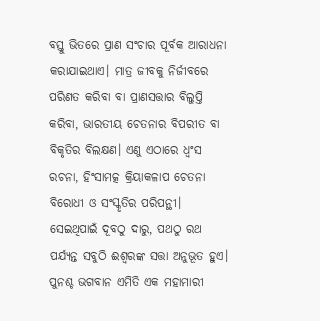ବସ୍ତୁ ଭିତରେ ପ୍ରାଣ ସଂଚାର ପୂର୍ବକ ଆରାଧନା କରାଯାଇଥାଏ। ମାତ୍ର ଜୀବକୁ ନିର୍ଜୀବରେ ପରିଣତ କରିବା ବା ପ୍ରାଣସତ୍ତାର ବିଲୁପ୍ତି କରିବା, ଭାରତୀୟ ଚେତନାର ବିପରୀତ ବା ବିକୃତିର ବିଲକ୍ଷଣ। ଏଣୁ ଏଠାରେ ଧ୍ୱଂସ ରଚନା, ହିଂସାମତ୍କ କ୍ରିୟାକଳାପ ଚେତନା ବିରୋଧୀ ଓ ସଂସ୍କୃତିର ପରିପନ୍ଥୀ। ସେଇଥିପାଇଁ ଦୂବଠୁ ଦାରୁ, ପଥଠୁ ରଥ ପର୍ଯ୍ୟନ୍ତ ସବୁଠି ଈଶ୍ୱରଙ୍କ ସତ୍ତା ଅନୁଭୂତ ହୁଏ। ପୁନଶ୍ଚ ଭଗବାନ ଏମିତି ଏକ ମହାମାରୀ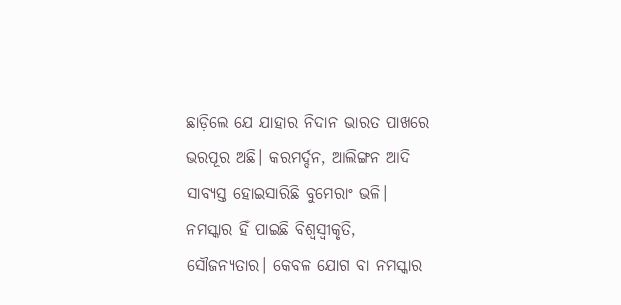ଛାଡ଼ିଲେ ଯେ ଯାହାର ନିଦାନ ଭାରତ ପାଖରେ ଭରପୂର ଅଛି। କରମର୍ଦ୍ଦନ, ଆଲିଙ୍ଗନ ଆଦି ସାବ୍ୟସ୍ତ ହୋଇସାରିଛି ବୁମେରାଂ ଭଳି। ନମସ୍କାର ହିଁ ପାଇଛି ବିଶ୍ୱସ୍ବୀକୃତି, ସୌଜନ୍ୟତାର। କେବଳ ଯୋଗ ବା ନମସ୍କାର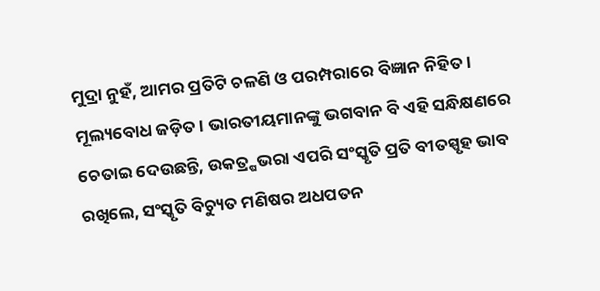ମୁଦ୍ରା ନୁହଁ, ଆମର ପ୍ରତିଟି ଚଳଣି ଓ ପରମ୍ପରାରେ ବିଜ୍ଞାନ ନିହିତ। ମୂଲ୍ୟବୋଧ ଜଡ଼ିତ। ଭାରତୀୟମାନଙ୍କୁ ଭଗବାନ ବି ଏହି ସନ୍ଧିକ୍ଷଣରେ ଚେତାଇ ଦେଉଛନ୍ତି, ଉକତ୍ର୍ଷଭରା ଏପରି ସଂସ୍କୃତି ପ୍ରତି ବୀତସ୍ପୃହ ଭାବ ରଖିଲେ, ସଂସ୍କୃତି ବିଚ୍ୟୁତ ମଣିଷର ଅଧପତନ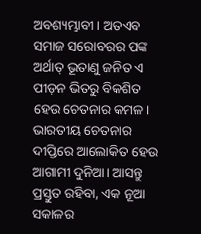ଅବଶ୍ୟମ୍ଭାବୀ। ଅତଏବ ସମାଜ ସରୋବରର ପଙ୍କ ଅର୍ଥାତ୍‌ ଭୂତାଣୁ ଜନିତ ଏ ପୀଡ଼ନ ଭିତରୁ ବିକଶିତ ହେଉ ଚେତନାର କମଳ। ଭାରତୀୟ ଚେତନାର ଦୀପ୍ତିରେ ଆଲୋକିତ ହେଉ ଆଗାମୀ ଦୁନିଆ। ଆସନ୍ତୁ ପ୍ରସ୍ତୁତ ରହିବା, ଏକ ନୂଆ ସକାଳର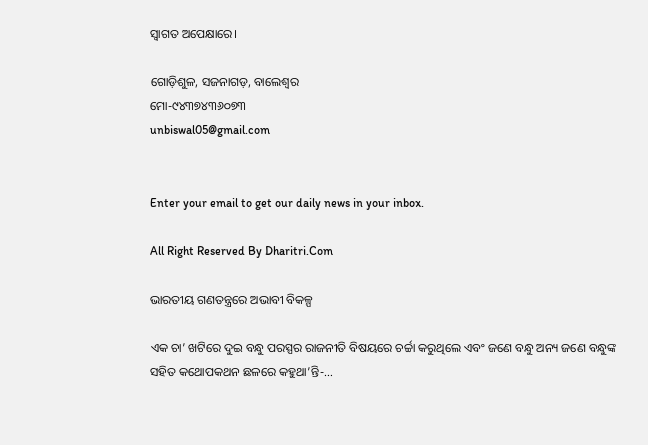ସ୍ବାଗତ ଅପେକ୍ଷାରେ।

ଗୋଡ଼ିଶୁଳ, ସଜନାଗଡ଼, ବାଲେଶ୍ୱର
ମୋ-୯୪୩୭୪୩୬୦୭୩
unbiswal05@gmail.com


Enter your email to get our daily news in your inbox.

All Right Reserved By Dharitri.Com

ଭାରତୀୟ ଗଣତନ୍ତ୍ରରେ ଅଭାବୀ ବିକଳ୍ପ

ଏକ ଚା’ ଖଟିରେ ଦୁଇ ବନ୍ଧୁ ପରସ୍ପର ରାଜନୀତି ବିଷୟରେ ଚର୍ଚ୍ଚା କରୁଥିଲେ ଏବଂ ଜଣେ ବନ୍ଧୁ ଅନ୍ୟ ଜଣେ ବନ୍ଧୁଙ୍କ ସହିତ କଥୋପକଥନ ଛଳରେ କହୁଥା’ନ୍ତି-…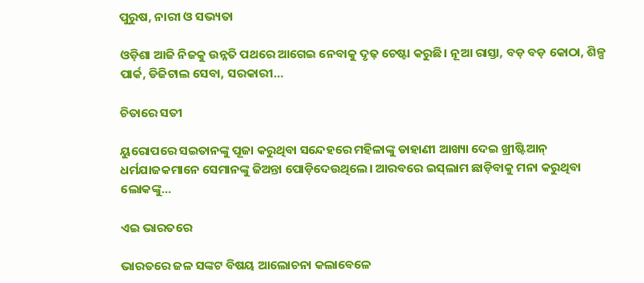ପୁରୁଷ, ନାରୀ ଓ ସଭ୍ୟତା

ଓଡ଼ିଶା ଆଜି ନିଜକୁ ଉନ୍ନତି ପଥରେ ଆଗେଇ ନେବାକୁ ଦୃଢ଼ ଚେଷ୍ଟା କରୁଛି। ନୂଆ ରାସ୍ତା, ବଡ଼ ବଡ଼ କୋଠା, ଶିଳ୍ପ ପାର୍କ, ଡିଜିଟାଲ ସେବା, ସରକାରୀ…

ଚିତାରେ ସତୀ

ୟୁରୋପରେ ସଇତାନଙ୍କୁ ପୂଜା କରୁଥିବା ସନ୍ଦେହରେ ମହିଳାଙ୍କୁ ଡାହାଣୀ ଆଖ୍ୟା ଦେଇ ଖ୍ରୀଷ୍ଟିଆନ୍‌ ଧର୍ମଯାଜକମାନେ ସେମାନଙ୍କୁ ଜିଅନ୍ତା ପୋଡ଼ିଦେଉଥିଲେ। ଆରବରେ ଇସ୍‌ଲାମ ଛାଡ଼ିବାକୁ ମନା କରୁଥିବା ଲୋକଙ୍କୁ…

ଏଇ ଭାରତରେ

ଭାରତରେ ଜଳ ସଙ୍କଟ ବିଷୟ ଆଲୋଚନା କଲାବେଳେ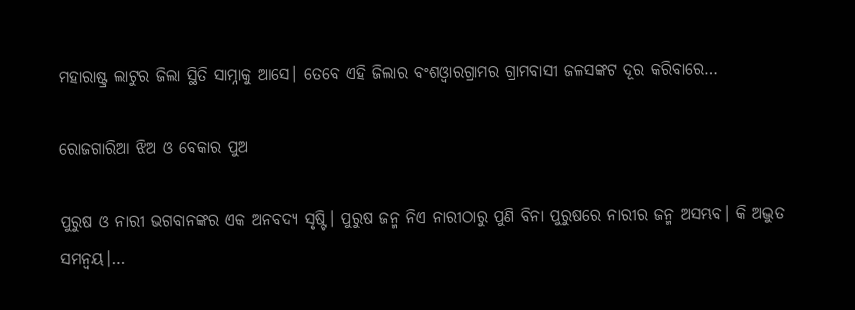ମହାରାଷ୍ଟ୍ର ଲାଟୁର ଜିଲା ସ୍ଥିତି ସାମ୍ନାକୁ ଆସେ। ତେବେ ଏହି ଜିଲାର ବଂଶଓ୍ବାରଗ୍ରାମର ଗ୍ରାମବାସୀ ଜଳସଙ୍କଟ ଦୂର କରିବାରେ…

ରୋଜଗାରିଆ ଝିଅ ଓ ବେକାର ପୁଅ

ପୁରୁଷ ଓ ନାରୀ ଭଗବାନଙ୍କର ଏକ ଅନବଦ୍ୟ ସୃଷ୍ଟି। ପୁରୁଷ ଜନ୍ମ ନିଏ ନାରୀଠାରୁ ପୁଣି ବିନା ପୁରୁଷରେ ନାରୀର ଜନ୍ମ ଅସମ୍ଭବ। କି ଅଦ୍ଭୁତ ସମନ୍ବୟ।…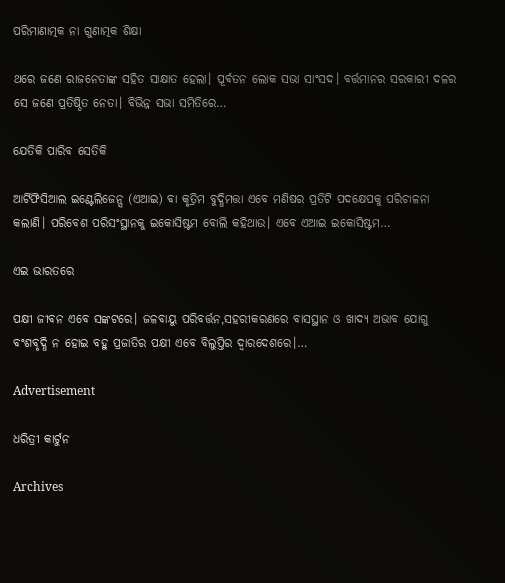ପରିମାଣାତ୍ମକ ନା ଗୁଣାତ୍ମକ ଶିକ୍ଷା

ଥରେ ଜଣେ ରାଜନେତାଙ୍କ ସହିତ ସାକ୍ଷାତ ହେଲା। ପୂର୍ବତନ ଲୋକ ସଭା ସାଂସଦ। ବର୍ତ୍ତମାନର ସରକାରୀ ଦଳର ସେ ଜଣେ ପ୍ରତିଷ୍ଠିତ ନେତା। ବିଭିନ୍ନ ସଭା ସମିତିରେ…

ଯେତିକି ପାରିବ ସେତିକି

ଆର୍ଟିଫିସିଆଲ ଇଣ୍ଟେଲିଜେନ୍ସ (ଏଆଇ) ବା କୃତ୍ରିମ ବୁଦ୍ଧିମତ୍ତା ଏବେ ମଣିଷର ପ୍ରତିଟି ପଦକ୍ଷେପକୁ ପରିଚାଳନା କଲାଣି। ପରିବେଶ ପରିସଂସ୍ଥାନକୁ ଇକୋସିଷ୍ଟମ ବୋଲି କହିଥାଉ। ଏବେ ଏଆଇ ଇକୋସିଷ୍ଟମ…

ଏଇ ଭାରତରେ

ପକ୍ଷୀ ଜୀବନ ଏବେ ସଙ୍କଟରେ। ଜଳବାୟୁ ପରିବର୍ତ୍ତନ,ସହରୀକରଣରେ ବାସସ୍ଥାନ ଓ ଖାଦ୍ୟ ଅଭାବ ଯୋଗୁ ବଂଶବୃଦ୍ଧି ନ ହୋଇ ବହୁ ପ୍ରଜାତିର ପକ୍ଷୀ ଏବେ ବିଲୁପ୍ତିର ଦ୍ୱାରଦେଶରେ।…

Advertisement

ଧରିତ୍ରୀ କାର୍ଟୁନ

Archives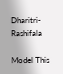Dharitri-Rashifala

Model This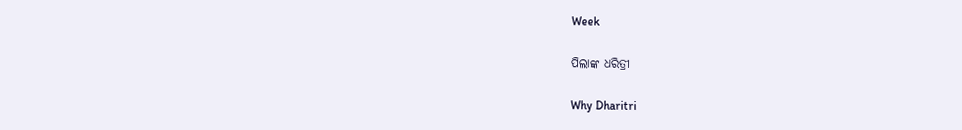Week

ପିଲାଙ୍କ ଧରିତ୍ରୀ

Why Dharitri